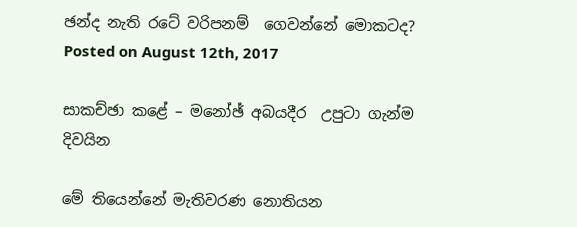ඡන්ද නැති රටේ වරිපනම්  ගෙවන්නේ මොකටද?
Posted on August 12th, 2017

සාකච්ඡා කළේ – මනෝඡ් අබයදීර  උපුටා ගැන්ම දිවයින

මේ තියෙන්නේ මැතිවරණ නොතියන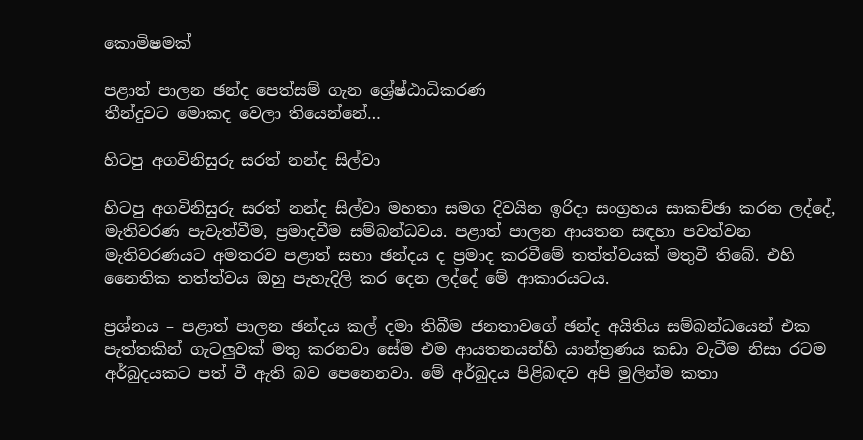කොමිෂමක්‌

පළාත් පාලන ඡන්ද පෙත්සම් ගැන ශ්‍රේෂ්ඨාධිකරණ
තීන්දුවට මොකද වෙලා තියෙන්නේ…

හිටපු අගවිනිසුරු සරත් නන්ද සිල්වා

හිටපු අගවිනිසුරු සරත් නන්ද සිල්වා මහතා සමග දිවයින ඉරිදා සංග්‍රහය සාකච්ඡා කරන ලද්දේ, මැතිවරණ පැවැත්වීම, ප්‍රමාදවීම සම්බන්ධවය. පළාත් පාලන ආයතන සඳහා පවත්වන මැතිවරණයට අමතරව පළාත් සභා ඡන්දය ද ප්‍රමාද කරවීමේ තත්ත්වයක්‌ මතුවී තිබේ. එහි නෛතික තත්ත්වය ඔහු පැහැදිලි කර දෙන ලද්දේ මේ ආකාරයටය.

ප්‍රශ්නය – පළාත් පාලන ඡන්දය කල් දමා තිබීම ජනතාවගේ ඡන්ද අයිතිය සම්බන්ධයෙන් එක පැත්තකින් ගැටලුවක්‌ මතු කරනවා සේම එම ආයතනයන්හි යාන්ත්‍රණය කඩා වැටීම නිසා රටම අර්බුදයකට පත් වී ඇති බව පෙනෙනවා. මේ අර්බුදය පිළිබඳව අපි මුලින්ම කතා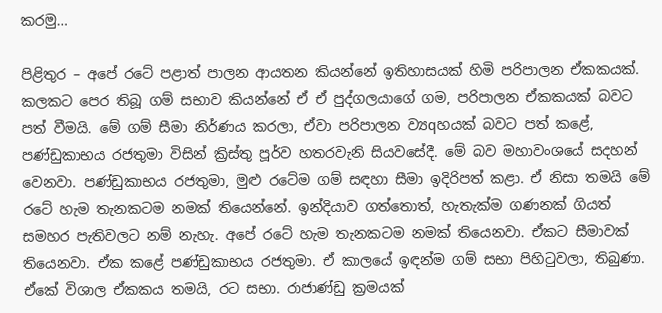කරමු…

පිළිතුර – අපේ රටේ පළාත් පාලන ආයතන කියන්නේ ඉතිහාසයක්‌ හිමි පරිපාලන ඒකකයක්‌. කලකට පෙර තිබූ ගම් සභාව කියන්නේ ඒ ඒ පුද්ගලයාගේ ගම, පරිපාලන ඒකකයක්‌ බවට පත් වීමයි. මේ ගම් සීමා නිර්ණය කරලා, ඒවා පරිපාලන ව්‍යqහයක්‌ බවට පත් කළේ, පණ්‌ඩුකාභය රජතුමා විසින් ක්‍රිස්‌තු පූර්ව හතරවැනි සියවසේදී. මේ බව මහාවංශයේ සදහන් වෙනවා. පණ්‌ඩුකාභය රජතුමා, මුළු රටේම ගම් සඳහා සීමා ඉදිරිපත් කළා. ඒ නිසා තමයි මේ රටේ හැම තැනකටම නමක්‌ තියෙන්නේ. ඉන්දියාව ගත්තොත්, හැතැක්‌ම ගණනක්‌ ගියත් සමහර පැතිවලට නම් නැහැ. අපේ රටේ හැම තැනකටම නමක්‌ තියෙනවා. ඒකට සීමාවක්‌ තියෙනවා. ඒක කළේ පණ්‌ඩුකාභය රජතුමා. ඒ කාලයේ ඉඳන්ම ගම් සභා පිහිටුවලා, තිබුණා. ඒකේ විශාල ඒකකය තමයි, රට සභා. රාජාණ්‌ඩු ක්‍රමයක්‌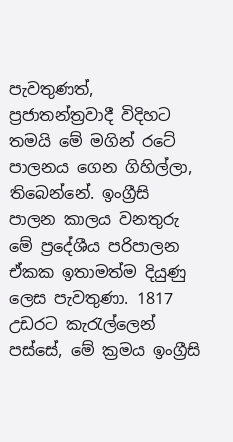පැවතුණත්, ප්‍රජාතන්ත්‍රවාදී විදිහට තමයි මේ මගින් රටේ පාලනය ගෙන ගිහිල්ලා, තිබෙන්නේ. ඉංග්‍රීසි පාලන කාලය වනතුරු මේ ප්‍රදේශීය පරිපාලන ඒකක ඉතාමත්ම දියුණු ලෙස පැවතුණා. 1817 උඩරට කැරැල්ලෙන් පස්‌සේ, මේ ක්‍රමය ඉංග්‍රීසි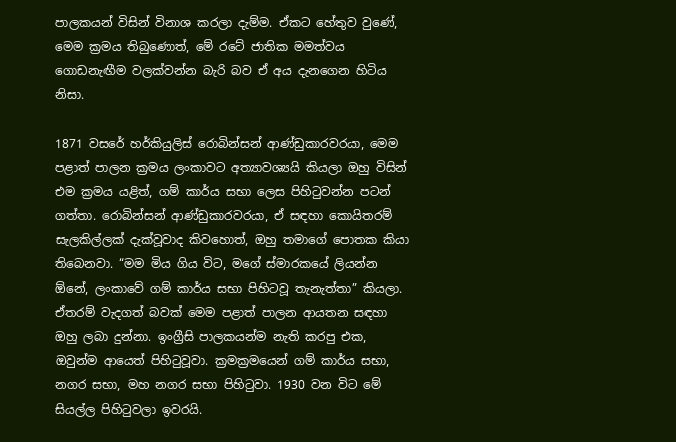පාලකයන් විසින් විනාශ කරලා දැම්ම. ඒකට හේතුව වුණේ, මෙම ක්‍රමය තිබුණොත්, මේ රටේ ජාතික මමත්වය ගොඩනැඟීම වලක්‌වන්න බැරි බව ඒ අය දැනගෙන හිටිය නිසා.

1871 වසරේ හර්කියුලිස්‌ රොබින්සන් ආණ්‌ඩුකාරවරයා, මෙම පළාත් පාලන ක්‍රමය ලංකාවට අත්‍යාවශ්‍යයි කියලා ඔහු විසින් එම ක්‍රමය යළිත්, ගම් කාර්ය සභා ලෙස පිහිටුවන්න පටන් ගත්තා. රොබින්සන් ආණ්‌ඩුකාරවරයා, ඒ සඳහා කොයිතරම් සැලකිල්ලක්‌ දැක්‌වූවාද කිවහොත්, ඔහු තමාගේ පොතක කියා තිබෙනවා. “මම මිය ගිය විට, මගේ ස්‌මාරකයේ ලියන්න ඕනේ, ලංකාවේ ගම් කාර්ය සභා පිහිටවූ තැනැත්තා” කියලා. ඒතරම් වැදගත් බවක්‌ මෙම පළාත් පාලන ආයතන සඳහා ඔහු ලබා දුන්නා. ඉංග්‍රීසි පාලකයන්ම නැති කරපු එක, ඔවුන්ම ආයෙත් පිහිටුවූවා. ක්‍රමක්‍රමයෙන් ගම් කාර්ය සභා, නගර සභා, මහ නගර සභා පිහිටුවා. 1930 වන විට මේ සියල්ල පිහිටුවලා ඉවරයි.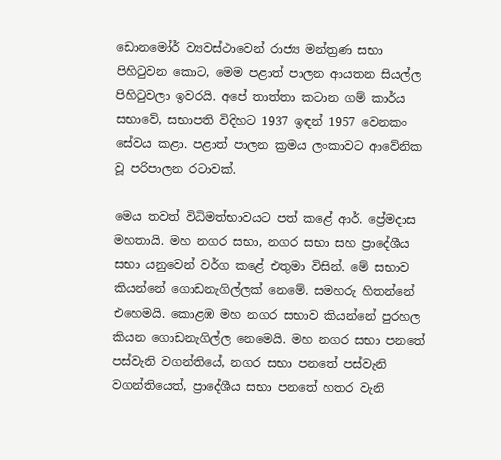ඩොනමෝර් ව්‍යවස්‌ථාවෙන් රාජ්‍ය මන්ත්‍රණ සභා පිහිටුවන කොට, මෙම පළාත් පාලන ආයතන සියල්ල පිහිටුවලා ඉවරයි. අපේ තාත්තා කටාන ගම් කාර්ය සභාවේ, සභාපති විදිහට 1937 ඉඳන් 1957 වෙනකං සේවය කළා. පළාත් පාලන ක්‍රමය ලංකාවට ආවේනික වූ පරිපාලන රටාවක්‌.

මෙය තවත් විධිමත්භාවයට පත් කළේ ආර්. ප්‍රේමදාස මහතායි. මහ නගර සභා, නගර සභා සහ ප්‍රාදේශීය සභා යනුවෙන් වර්ග කළේ එතුමා විසින්. මේ සභාව කියන්නේ ගොඩනැගිල්ලක්‌ නෙමේ. සමහරු හිතන්නේ එහෙමයි. කොළඹ මහ නගර සභාව කියන්නේ පුරහල කියන ගොඩනැගිල්ල නෙමෙයි. මහ නගර සභා පනතේ පස්‌වැනි වගන්තියේ, නගර සභා පනතේ පස්‌වැනි වගන්තියෙත්, ප්‍රාදේශීය සභා පනතේ හතර වැනි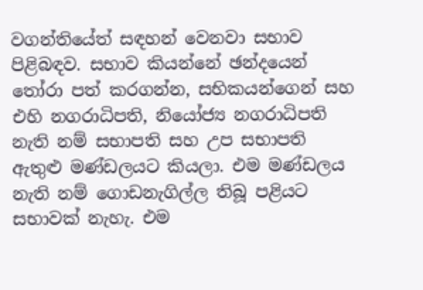වගන්තියේත් සඳහන් වෙනවා සභාව පිළිබඳව. සභාව කියන්නේ ඡන්දයෙන් තෝරා පත් කරගන්න, සභිකයන්ගෙන් සහ එහි නගරාධිපති, නියෝජ්‍ය නගරාධිපති නැති නම් සභාපති සහ උප සභාපති ඇතුළු මණ්‌ඩලයට කියලා. එම මණ්‌ඩලය නැති නම් ගොඩනැගිල්ල තිබූ පළියට සභාවක්‌ නැහැ. එම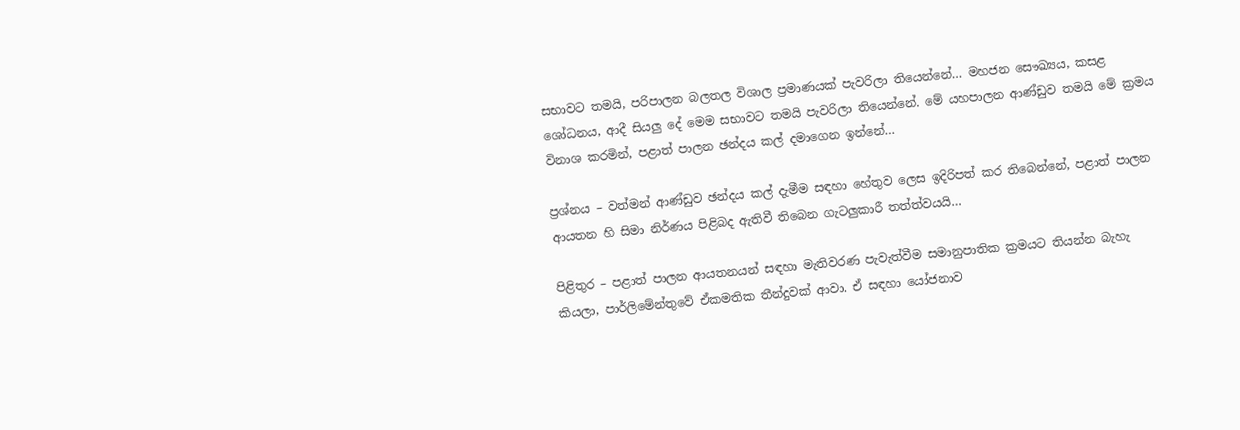සභාවට තමයි, පරිපාලන බලතල විශාල ප්‍රමාණයක්‌ පැවරිලා තියෙන්නේ… මහජන සෞඛ්‍යය, කසළ ශෝධනය, ආදී සියලු දේ මෙම සභාවට තමයි පැවරිලා තියෙන්නේ. මේ යහපාලන ආණ්‌ඩුව තමයි මේ ක්‍රමය විනාශ කරමින්, පළාත් පාලන ඡන්දය කල් දමාගෙන ඉන්නේ…

ප්‍රශ්නය – වත්මන් ආණ්‌ඩුව ඡන්දය කල් දැමීම සඳහා හේතුව ලෙස ඉදිරිපත් කර තිබෙන්නේ, පළාත් පාලන ආයතන හි සිමා නිර්ණය පිළිබද ඇතිවී තිබෙන ගැටලුකාරී තත්ත්වයයි…

පිළිතුර – පළාත් පාලන ආයතනයන් සඳහා මැතිවරණ පැවැත්වීම සමානුපාතික ක්‍රමයට තියන්න බැහැ කියලා, පාර්ලිමේන්තුවේ ඒකමතික තීන්දුවක්‌ ආවා. ඒ සඳහා යෝජනාව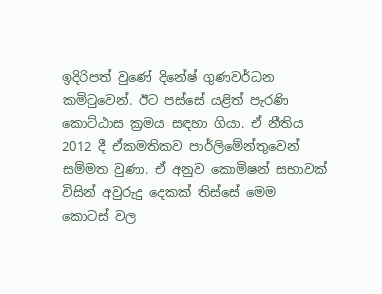ඉදිරිපත් වුණේ දිනේෂ් ගුණවර්ධන කමිටුවෙන්. ඊට පස්‌සේ යළිත් පැරණි කොට්‌ඨාස ක්‍රමය සඳහා ගියා. ඒ නීතිය 2012 දී ඒකමතිකව පාර්ලිමේන්තුවෙන් සම්මත වුණා. ඒ අනුව කොමිෂන් සභාවක්‌ විසින් අවුරුදු දෙකක්‌ තිස්‌සේ මෙම කොටස්‌ වල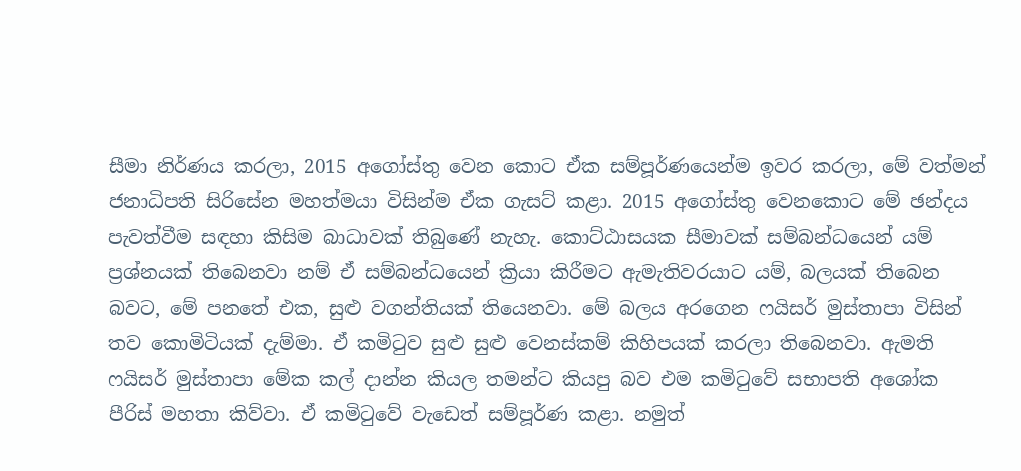සීමා නිර්ණය කරලා, 2015 අගෝස්‌තු වෙන කොට ඒක සම්පූර්ණයෙන්ම ඉවර කරලා, මේ වත්මන් ජනාධිපති සිරිසේන මහත්මයා විසින්ම ඒක ගැසට්‌ කළා. 2015 අගෝස්‌තු වෙනකොට මේ ඡන්දය පැවත්වීම සඳහා කිසිම බාධාවක්‌ තිබුණේ නැහැ. කොට්‌ඨාසයක සීමාවක්‌ සම්බන්ධයෙන් යම් ප්‍රශ්නයක්‌ තිබෙනවා නම් ඒ සම්බන්ධයෙන් ක්‍රියා කිරීමට ඇමැතිවරයාට යම්, බලයක්‌ තිබෙන බවට, මේ පනතේ එක, සුළු වගන්තියක්‌ තියෙනවා. මේ බලය අරගෙන ෆයිසර් මුස්‌තාපා විසින් තව කොමිටියක්‌ දැම්මා. ඒ කමිටුව සුළු සුළු වෙනස්‌කම් කිහිපයක්‌ කරලා තිබෙනවා. ඇමති ෆයිසර් මුස්‌තාපා මේක කල් දාන්න කියල තමන්ට කියපු බව එම කමිටුවේ සභාපති අශෝක පීරිස්‌ මහතා කිව්වා. ඒ කමිටුවේ වැඩෙත් සම්පූර්ණ කළා. නමුත්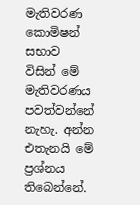මැතිවරණ කොමිෂන් සභාව විසින් මේ මැතිවරණය පවත්වන්නේ නැහැ. අන්න එතැනයි මේ ප්‍රශ්නය තිබෙන්නේ.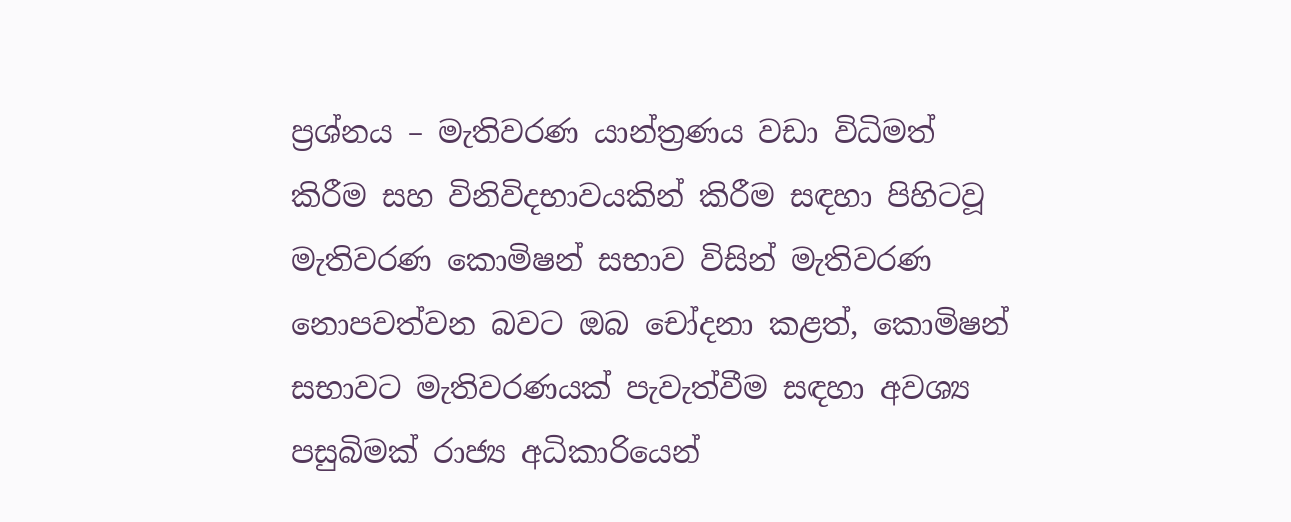ප්‍රශ්නය – මැතිවරණ යාන්ත්‍රණය වඩා විධිමත් කිරීම සහ විනිවිදභාවයකින් කිරීම සඳහා පිහිටවූ මැතිවරණ කොමිෂන් සභාව විසින් මැතිවරණ නොපවත්වන බවට ඔබ චෝදනා කළත්, කොමිෂන් සභාවට මැතිවරණයක්‌ පැවැත්වීම සඳහා අවශ්‍ය පසුබිමක්‌ රාජ්‍ය අධිකාරියෙන්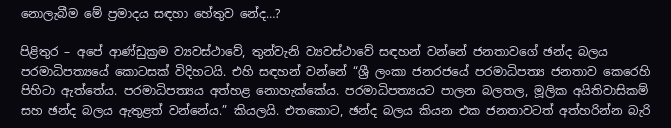නොලැබීම මේ ප්‍රමාදය සඳහා හේතුව නේද…?

පිළිතුර – අපේ ආණ්‌ඩුක්‍රම ව්‍යවස්‌ථාවේ, තුන්වැනි ව්‍යවස්‌ථාවේ සඳහන් වන්නේ ජනතාවගේ ඡන්ද බලය පරමාධිපත්‍යයේ කොටසක්‌ විදිහටයි. එහි සඳහන් වන්නේ “ශ්‍රී ලංකා ජනරජයේ පරමාධිපත්‍ය ජනතාව කෙරෙහි පිහිටා ඇත්තේය. පරමාධිපත්‍යය අත්හළ නොහැක්‌කේය. පරමාධිපත්‍යයට පාලන බලතල, මූලික අයිතිවාසිකම් සහ ඡන්ද බලය ඇතුළත් වන්නේය.” කියලයි. එතකොට, ඡන්ද බලය කියන එක ජනතාවටත් අත්හරින්න බැරි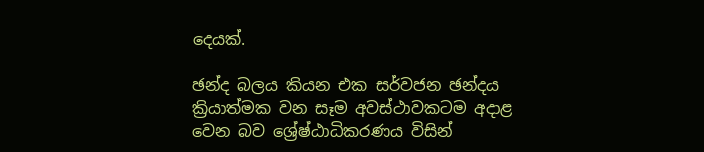දෙයක්‌.

ඡන්ද බලය කියන එක සර්වජන ඡන්දය ක්‍රියාත්මක වන සෑම අවස්‌ථාවකටම අදාළ වෙන බව ශ්‍රේෂ්ඨාධිකරණය විසින්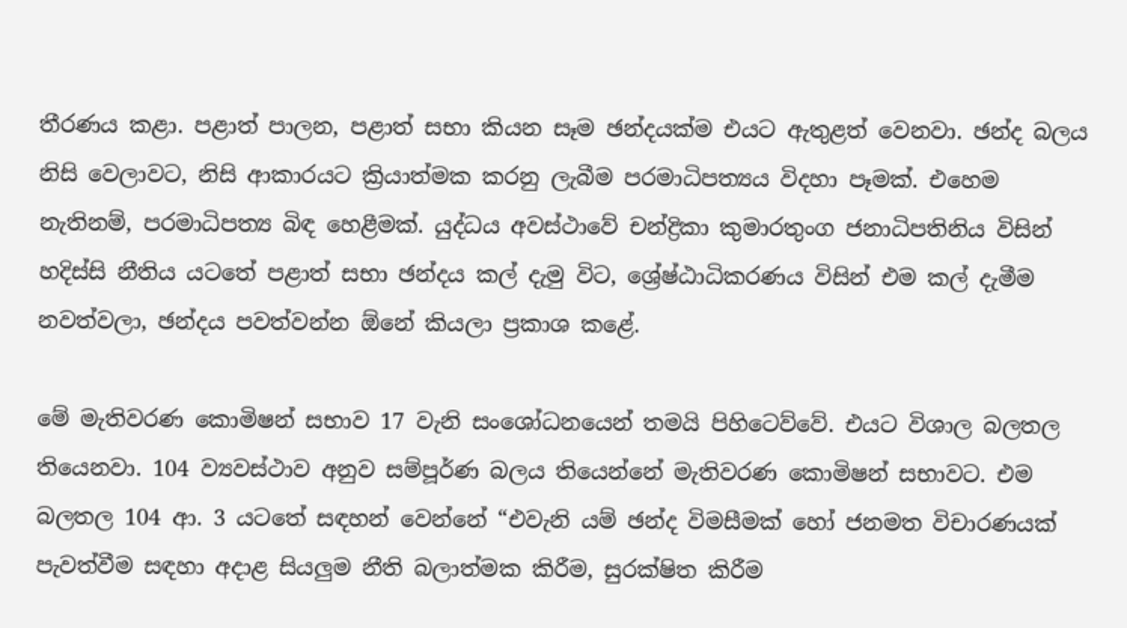තීරණය කළා. පළාත් පාලන, පළාත් සභා කියන සෑම ඡන්දයක්‌ම එයට ඇතුළත් වෙනවා. ඡන්ද බලය නිසි වෙලාවට, නිසි ආකාරයට ක්‍රියාත්මක කරනු ලැබීම පරමාධිපත්‍යය විදහා පෑමක්‌. එහෙම නැතිනම්, පරමාධිපත්‍ය බිඳ හෙළීමක්‌. යුද්ධය අවස්‌ථාවේ චන්ද්‍රිකා කුමාරතුංග ජනාධිපතිනිය විසින් හදිස්‌සි නීතිය යටතේ පළාත් සභා ඡන්දය කල් දැමු විට, ශ්‍රේෂ්ඨාධිකරණය විසින් එම කල් දැමීම නවත්වලා, ඡන්දය පවත්වන්න ඕනේ කියලා ප්‍රකාශ කළේ.

මේ මැතිවරණ කොමිෂන් සභාව 17 වැනි සංශෝධනයෙන් තමයි පිහිටෙව්වේ. එයට විශාල බලතල තියෙනවා. 104 ව්‍යවස්‌ථාව අනුව සම්පූර්ණ බලය තියෙන්නේ මැතිවරණ කොමිෂන් සභාවට. එම බලතල 104 ආ. 3 යටතේ සඳහන් වෙන්නේ “එවැනි යම් ඡන්ද විමසීමක්‌ හෝ ජනමත විචාරණයක්‌ පැවත්වීම සඳහා අදාළ සියලුම නීති බලාත්මක කිරීම, සුරක්‌ෂිත කිරීම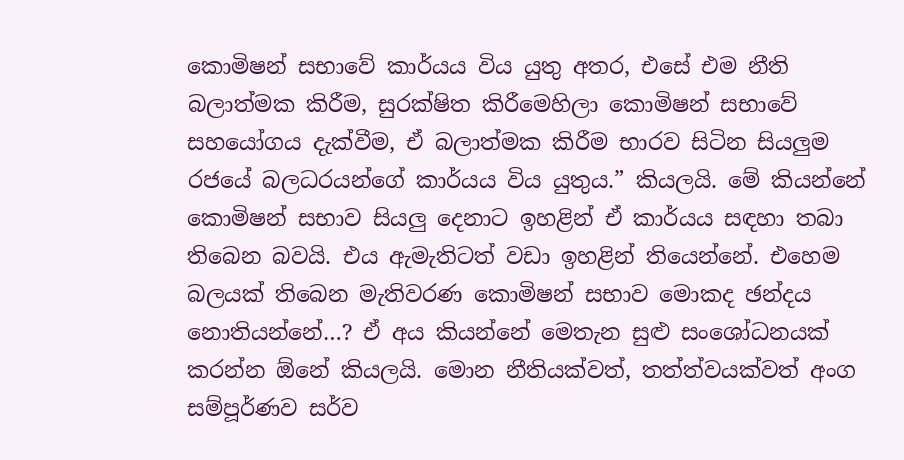කොමිෂන් සභාවේ කාර්යය විය යුතු අතර, එසේ එම නීති බලාත්මක කිරීම, සුරක්‌ෂිත කිරීමෙහිලා කොමිෂන් සභාවේ සහයෝගය දැක්‌වීම, ඒ බලාත්මක කිරීම භාරව සිටින සියලුම රජයේ බලධරයන්ගේ කාර්යය විය යුතුය.” කියලයි. මේ කියන්නේ කොමිෂන් සභාව සියලු දෙනාට ඉහළින් ඒ කාර්යය සඳහා තබා තිබෙන බවයි. එය ඇමැතිටත් වඩා ඉහළින් තියෙන්නේ. එහෙම බලයක්‌ තිබෙන මැතිවරණ කොමිෂන් සභාව මොකද ඡන්දය නොතියන්නේ…? ඒ අය කියන්නේ මෙතැන සුළු සංශෝධනයක්‌ කරන්න ඕනේ කියලයි. මොන නීතියක්‌වත්, තත්ත්වයක්‌වත් අංග සම්පූර්ණව සර්ව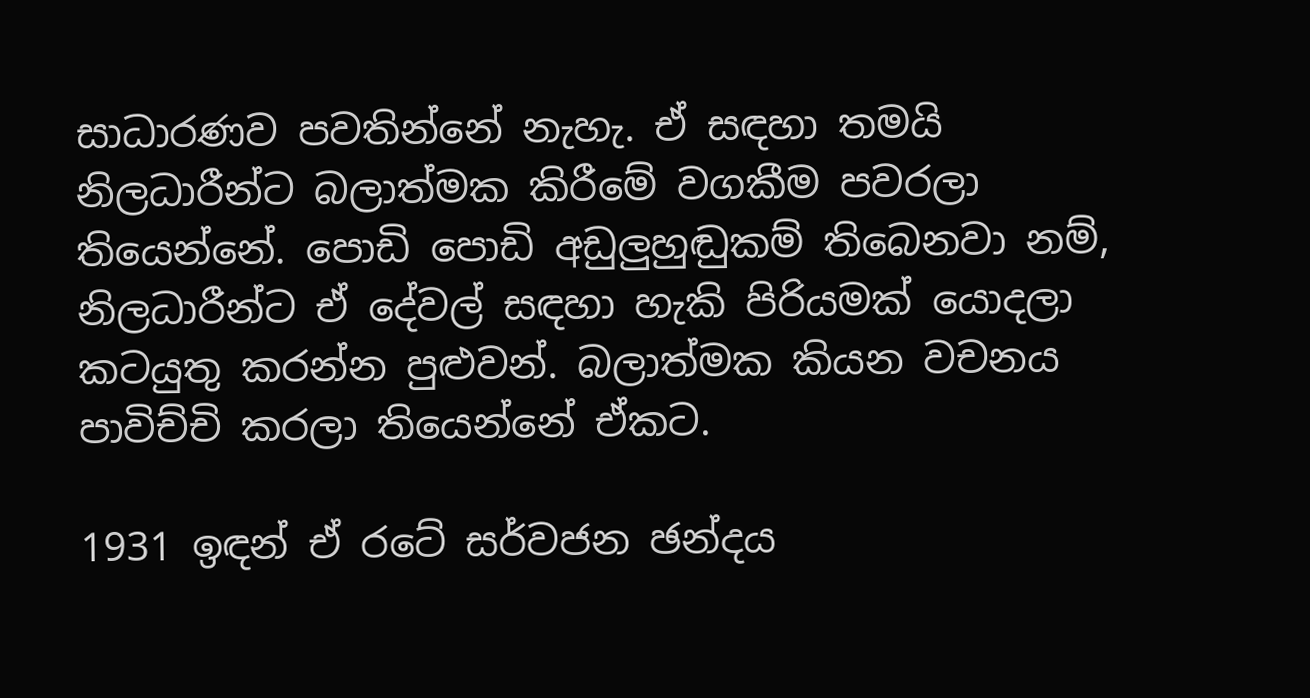සාධාරණව පවතින්නේ නැහැ. ඒ සඳහා තමයි නිලධාරීන්ට බලාත්මක කිරීමේ වගකීම පවරලා තියෙන්නේ. පොඩි පොඩි අඩුලුහුඬුකම් තිබෙනවා නම්, නිලධාරීන්ට ඒ දේවල් සඳහා හැකි පිරියමක්‌ යොදලා කටයුතු කරන්න පුළුවන්. බලාත්මක කියන වචනය පාවිච්චි කරලා තියෙන්නේ ඒකට.

1931 ඉඳන් ඒ රටේ සර්වජන ඡන්දය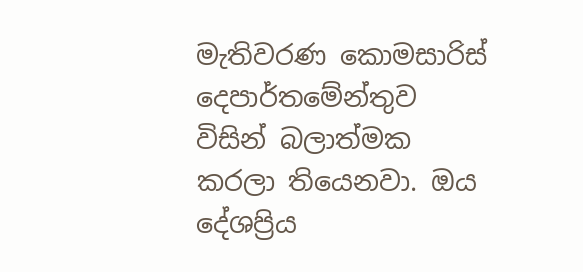මැතිවරණ කොමසාරිස්‌ දෙපාර්තමේන්තුව විසින් බලාත්මක කරලා තියෙනවා. ඔය දේශප්‍රිය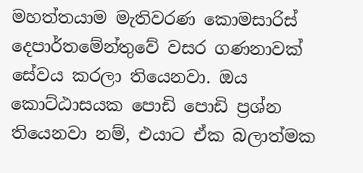මහත්තයාම මැතිවරණ කොමසාරිස්‌ දෙපාර්තමේන්තුවේ වසර ගණනාවක්‌ සේවය කරලා තියෙනවා. ඔය කොට්‌ඨාසයක පොඩි පොඩි ප්‍රශ්න තියෙනවා නම්, එයාට ඒක බලාත්මක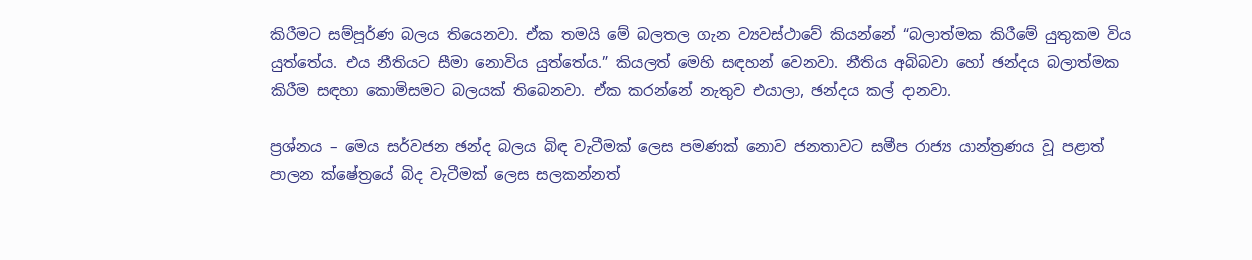කිරීමට සම්පූර්ණ බලය තියෙනවා. ඒක තමයි මේ බලතල ගැන ව්‍යවස්‌ථාවේ කියන්නේ “බලාත්මක කිරීමේ යුතුකම විය යුත්තේය. එය නීතියට සීමා නොවිය යුත්තේය.” කියලත් මෙහි සඳහන් වෙනවා. නීතිය අබිබවා හෝ ඡන්දය බලාත්මක කිරීම සඳහා කොමිසමට බලයක්‌ තිබෙනවා. ඒක කරන්නේ නැතුව එයාලා, ඡන්දය කල් දානවා.

ප්‍රශ්නය – මෙය සර්වජන ඡන්ද බලය බිඳ වැටීමක්‌ ලෙස පමණක්‌ නොව ජනතාවට සමීප රාජ්‍ය යාන්ත්‍රණය වූ පළාත් පාලන ක්‌ෂේත්‍රයේ බිද වැටීමක්‌ ලෙස සලකන්නත්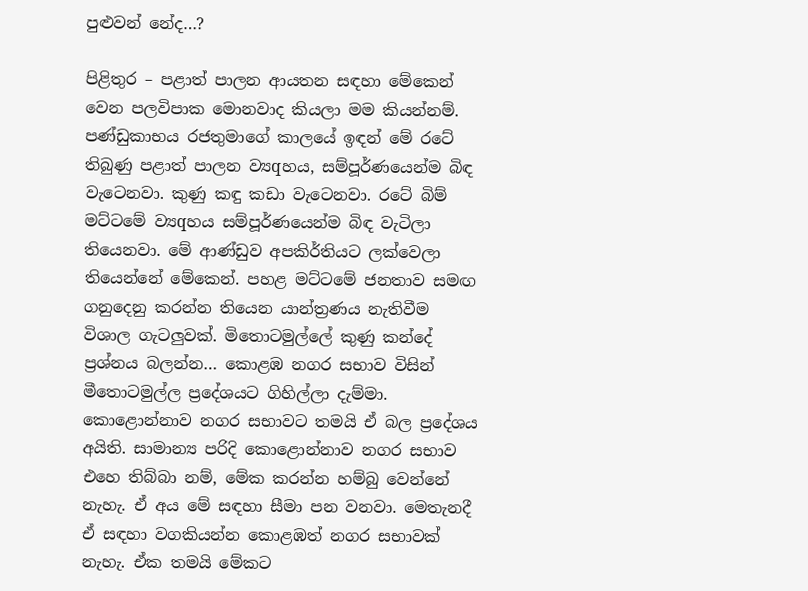පුළුවන් නේද…?

පිළිතුර – පළාත් පාලන ආයතන සඳහා මේකෙන් වෙන පලවිපාක මොනවාද කියලා මම කියන්නම්. පණ්‌ඩුකාභය රජතුමාගේ කාලයේ ඉඳන් මේ රටේ තිබුණු පළාත් පාලන ව්‍යqහය, සම්පූර්ණයෙන්ම බිඳ වැටෙනවා. කුණු කඳු කඩා වැටෙනවා. රටේ බිම් මට්‌ටමේ ව්‍යqහය සම්පූර්ණයෙන්ම බිඳ වැටිලා තියෙනවා. මේ ආණ්‌ඩුව අපකිර්තියට ලක්‌වෙලා තියෙන්නේ මේකෙන්. පහළ මට්‌ටමේ ජනතාව සමඟ ගනුදෙනු කරන්න තියෙන යාන්ත්‍රණය නැතිවීම විශාල ගැටලුවක්‌. මිතොටමුල්ලේ කුණු කන්දේ ප්‍රශ්නය බලන්න… කොළඹ නගර සභාව විසින් මීතොටමුල්ල ප්‍රදේශයට ගිහිල්ලා දැම්මා. කොළොන්නාව නගර සභාවට තමයි ඒ බල ප්‍රදේශය අයිති. සාමාන්‍ය පරිදි කොළොන්නාව නගර සභාව එහෙ තිබ්බා නම්, මේක කරන්න හම්බු වෙන්නේ නැහැ. ඒ අය මේ සඳහා සීමා පන වනවා. මෙතැනදී ඒ සඳහා වගකියන්න කොළඹත් නගර සභාවක්‌ නැහැ. ඒක තමයි මේකට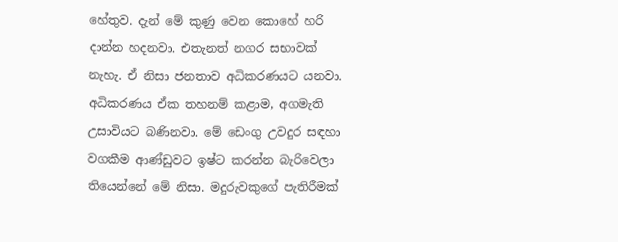හේතුව. දැන් මේ කුණු වෙන කොහේ හරි දාන්න හදනවා. එතැනත් නගර සභාවක්‌ නැහැ. ඒ නිසා ජනතාව අධිකරණයට යනවා. අධිකරණය ඒක තහනම් කළාම, අගමැති උසාවියට බණිනවා. මේ ඩෙංගු උවදුර සඳහා වගකීම ආණ්‌ඩුවට ඉෂ්ට කරන්න බැරිවෙලා තියෙන්නේ මේ නිසා. මදුරුවකුගේ පැතිරීමක්‌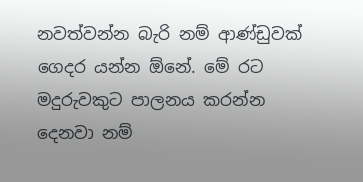නවත්වන්න බැරි නම් ආණ්‌ඩුවක්‌ ගෙදර යන්න ඕනේ. මේ රට මදුරුවකුට පාලනය කරන්න දෙනවා නම්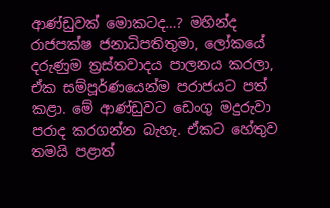ආණ්‌ඩුවක්‌ මොකටද…? මහින්ද රාජපක්‌ෂ ජනාධිපතිතුමා, ලෝකයේ දරුණුම ත්‍රස්‌තවාදය පාලනය කරලා, ඒක සම්පූර්ණයෙන්ම පරාජයට පත් කළා. මේ ආණ්‌ඩුවට ඩෙංගු මදුරුවා පරාද කරගන්න බැහැ. ඒකට හේතුව තමයි පළාත්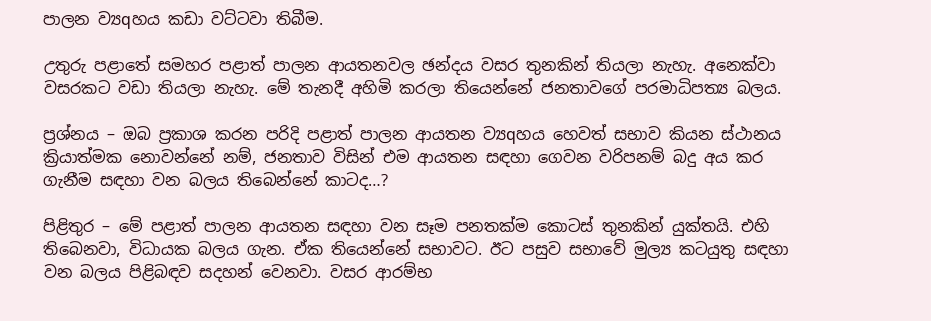පාලන ව්‍යqහය කඩා වට්‌ටවා තිබීම.

උතුරු පළාතේ සමහර පළාත් පාලන ආයතනවල ඡන්දය වසර තුනකින් තියලා නැහැ. අනෙක්‌වා වසරකට වඩා තියලා නැහැ. මේ තැනදී අහිමි කරලා තියෙන්නේ ජනතාවගේ පරමාධිපත්‍ය බලය.

ප්‍රශ්නය – ඔබ ප්‍රකාශ කරන පරිදි පළාත් පාලන ආයතන ව්‍යqහය හෙවත් සභාව කියන ස්‌ථානය ක්‍රියාත්මක නොවන්නේ නම්, ජනතාව විසින් එම ආයතන සඳහා ගෙවන වරිපනම් බදු අය කර ගැනීම සඳහා වන බලය තිබෙන්නේ කාටද…?

පිළිතුර – මේ පළාත් පාලන ආයතන සඳහා වන සෑම පනතක්‌ම කොටස්‌ තුනකින් යුක්‌තයි. එහි තිබෙනවා, විධායක බලය ගැන. ඒක තියෙන්නේ සභාවට. ඊට පසුව සභාවේ මුල්‍ය කටයුතු සඳහා වන බලය පිළිබඳව සදහන් වෙනවා. වසර ආරම්භ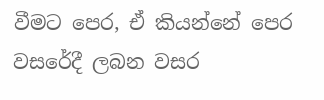වීමට පෙර, ඒ කියන්නේ පෙර වසරේදී ලබන වසර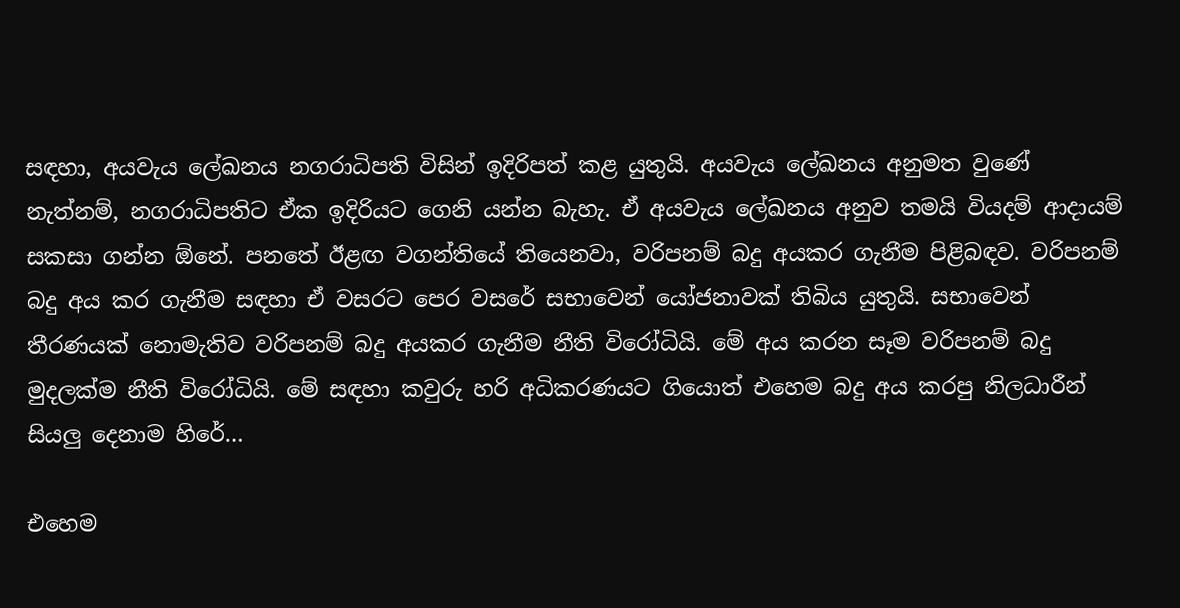සඳහා, අයවැය ලේඛනය නගරාධිපති විසින් ඉදිරිපත් කළ යුතුයි. අයවැය ලේඛනය අනුමත වුණේ නැත්නම්, නගරාධිපතිට ඒක ඉදිරියට ගෙනි යන්න බැහැ. ඒ අයවැය ලේඛනය අනුව තමයි වියදම් ආදායම් සකසා ගන්න ඕනේ. පනතේ ඊළඟ වගන්තියේ තියෙනවා, වරිපනම් බදු අයකර ගැනීම පිළිබඳව. වරිපනම් බදු අය කර ගැනීම සඳහා ඒ වසරට පෙර වසරේ සභාවෙන් යෝජනාවක්‌ තිබිය යුතුයි. සභාවෙන් තීරණයක්‌ නොමැතිව වරිපනම් බදු අයකර ගැනීම නීති විරෝධියි. මේ අය කරන සෑම වරිපනම් බදු මුදලක්‌ම නීති විරෝධියි. මේ සඳහා කවුරු හරි අධිකරණයට ගියොත් එහෙම බදු අය කරපු නිලධාරීන් සියලු දෙනාම හිරේ…

එහෙම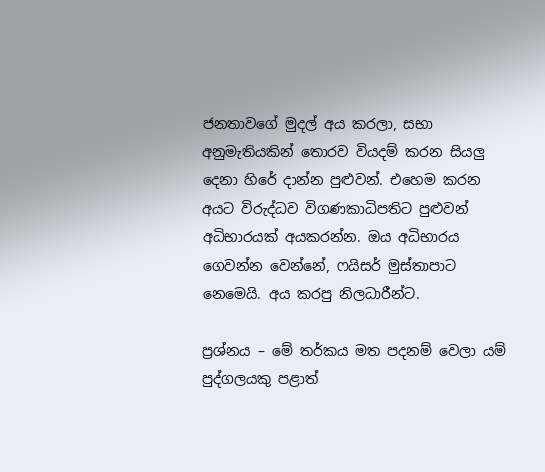ජනතාවගේ මුදල් අය කරලා, සභා අනුමැතියකින් තොරව වියදම් කරන සියලු දෙනා හිරේ දාන්න පුළුවන්. එහෙම කරන අයට විරුද්ධව විගණකාධිපතිට පුළුවන් අධිභාරයක්‌ අයකරන්න. ඔය අධිභාරය ගෙවන්න වෙන්නේ, ෆයිසර් මුස්‌තාපාට නෙමෙයි. අය කරපු නිලධාරීන්ට.

ප්‍රශ්නය – මේ තර්කය මත පදනම් වෙලා යම් පුද්ගලයකු පළාත්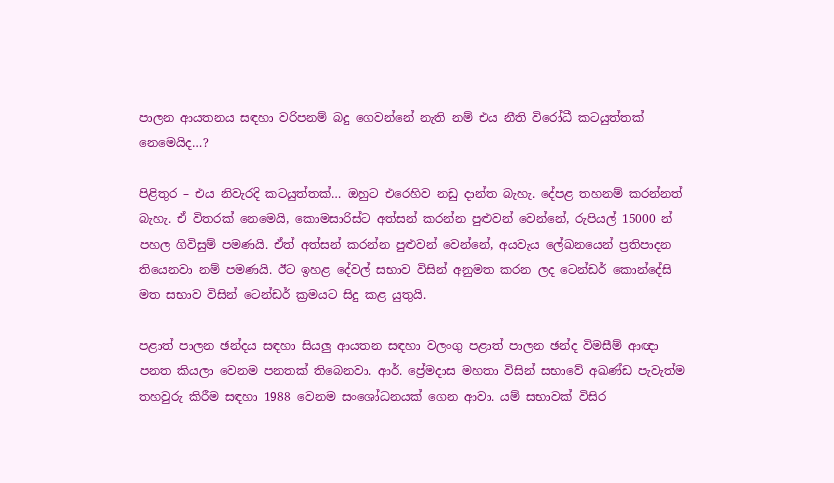පාලන ආයතනය සඳහා වරිපනම් බදු ගෙවන්නේ නැති නම් එය නීති විරෝධී කටයුත්තක්‌ නෙමෙයිද…?

පිළිතුර – එය නිවැරදි කටයුත්තක්‌… ඔහුට එරෙහිව නඩු දාන්ත බැහැ. දේපළ තහනම් කරන්නත් බැහැ. ඒ විතරක්‌ නෙමෙයි, කොමසාරිස්‌ට අත්සන් කරන්න පුළුවන් වෙන්නේ, රුපියල් 15000 න් පහල ගිවිසුම් පමණයි. ඒත් අත්සන් කරන්න පුළුවන් වෙන්නේ, අයවැය ලේඛනයෙන් ප්‍රතිපාදන තියෙනවා නම් පමණයි. ඊට ඉහළ දේවල් සභාව විසින් අනුමත කරන ලද ටෙන්ඩර් කොන්දේසි මත සභාව විසින් ටෙන්ඩර් ක්‍රමයට සිදු කළ යුතුයි.

පළාත් පාලන ඡන්දය සඳහා සියලු ආයතන සඳහා වලංගු පළාත් පාලන ඡන්ද විමසීම් ආඥා පනත කියලා වෙනම පනතක්‌ තිබෙනවා. ආර්. ප්‍රේමදාස මහතා විසින් සභාවේ අඛණ්‌ඩ පැවැත්ම තහවුරු කිරීම සඳහා 1988 වෙනම සංශෝධනයක්‌ ගෙන ආවා. යම් සභාවක්‌ විසිර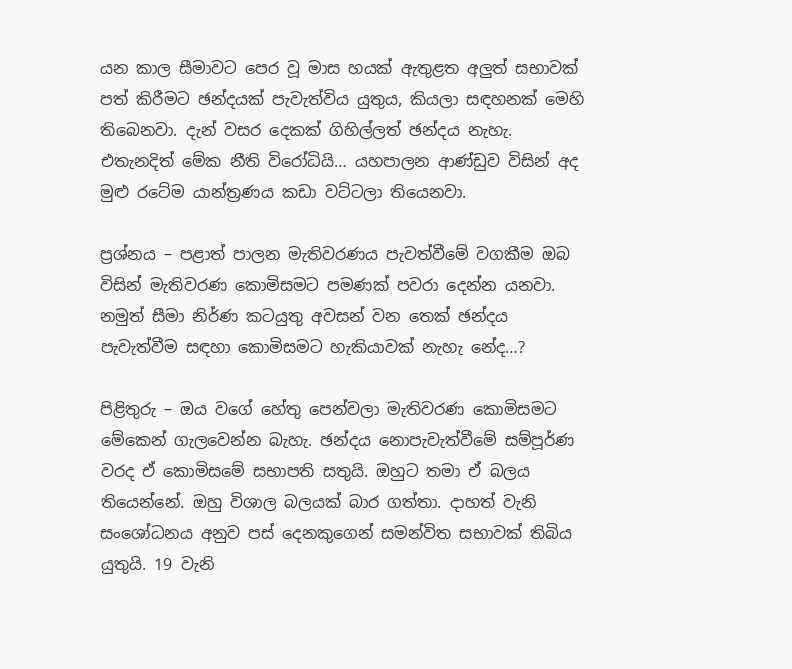යන කාල සීමාවට පෙර වූ මාස හයක්‌ ඇතුළත අලුත් සභාවක්‌ පත් කිරීමට ඡන්දයක්‌ පැවැත්විය යුතුය, කියලා සඳහනක්‌ මෙහි තිබෙනවා. දැන් වසර දෙකක්‌ ගිහිල්ලත් ඡන්දය නැහැ. එතැනදිත් මේක නීති විරෝධියි… යහපාලන ආණ්‌ඩුව විසින් අද මුළු රටේම යාන්ත්‍රණය කඩා වට්‌ටලා තියෙනවා.

ප්‍රශ්නය – පළාත් පාලන මැතිවරණය පැවත්වීමේ වගකීම ඔබ විසින් මැතිවරණ කොමිසමට පමණක්‌ පවරා දෙන්න යනවා. නමුත් සීමා නිර්ණ කටයුතු අවසන් වන තෙක්‌ ඡන්දය පැවැත්වීම සඳහා කොමිසමට හැකියාවක්‌ නැහැ නේද…?

පිළිතුරු – ඔය වගේ හේතු පෙන්වලා මැතිවරණ කොමිසමට මේකෙන් ගැලවෙන්න බැහැ. ඡන්දය නොපැවැත්වීමේ සම්පූර්ණ වරද ඒ කොමිසමේ සභාපති සතුයි. ඔහුට තමා ඒ බලය තියෙන්නේ. ඔහු විශාල බලයක්‌ බාර ගත්තා. දාහත් වැනි සංශෝධනය අනුව පස්‌ දෙනකුගෙන් සමන්විත සභාවක්‌ තිබිය යුතුයි. 19 වැනි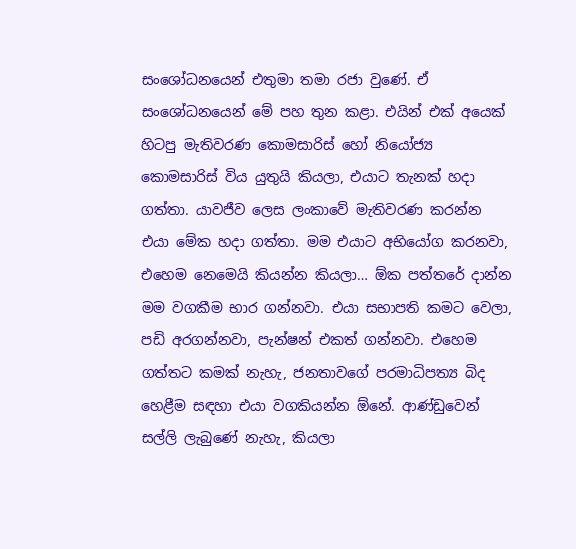සංශෝධනයෙන් එතුමා තමා රජා වුණේ. ඒ සංශෝධනයෙන් මේ පහ තුන කළා. එයින් එක්‌ අයෙක්‌ හිටපු මැතිවරණ කොමසාරිස්‌ හෝ නියෝජ්‍ය කොමසාරිස්‌ විය යුතුයි කියලා, එයාට තැනක්‌ හදා ගත්තා. යාවජීව ලෙස ලංකාවේ මැතිවරණ කරන්න එයා මේක හදා ගත්තා. මම එයාට අභියෝග කරනවා, එහෙම නෙමෙයි කියන්න කියලා… ඕක පත්තරේ දාන්න මම වගකීම භාර ගන්නවා. එයා සභාපති කමට වෙලා, පඩි අරගන්නවා, පැන්ෂන් එකත් ගන්නවා. එහෙම ගත්තට කමක්‌ නැහැ, ජනතාවගේ පරමාධිපත්‍ය බිද හෙළීම සඳහා එයා වගකියන්න ඕනේ. ආණ්‌ඩුවෙන් සල්ලි ලැබුණේ නැහැ, කියලා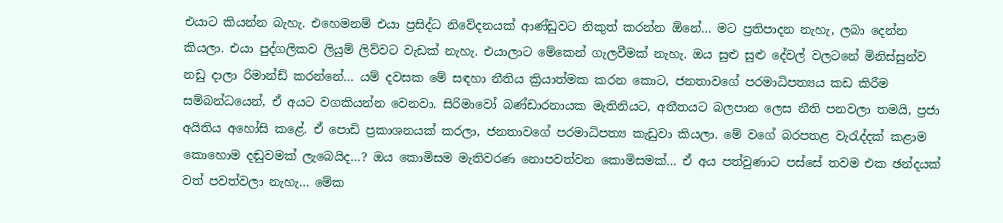එයාට කියන්න බැහැ. එහෙමනම් එයා ප්‍රසිද්ධ නිවේදනයක්‌ ආණ්‌ඩුවට නිකුත් කරන්න ඕනේ… මට ප්‍රතිපාදන නැහැ, ලබා දෙන්න කියලා. එයා පුද්ගලිකව ලියුම් ලිව්වට වැඩක්‌ නැහැ. එයාලාට මේකෙන් ගැලවීමක්‌ නැහැ. ඔය සුළු සුළු දේවල් වලටනේ මිනිස්‌සුන්ව නඩු දාලා රිමාන්ඩ් කරන්නේ… යම් දවසක මේ සඳහා නීතිය ක්‍රියාත්මක කරන කොට, ජනතාවගේ පරමාධිපත්‍යය කඩ කිරීම සම්බන්ධයෙන්, ඒ අයට වගකියන්න වෙනවා. සිරිමාවෝ බණ්‌ඩාරනායක මැතිනියට, අතීතයට බලපාන ලෙස නීති පනවලා තමයි, ප්‍රජා අයිතිය අහෝසි කළේ. ඒ පොඩි ප්‍රකාශනයක්‌ කරලා, ජනතාවගේ පරමාධිපත්‍ය කැඩුවා කියලා. මේ වගේ බරපතළ වැරැද්දක්‌ කළාම කොහොම දඬුවමක්‌ ලැබෙයිද…? ඔය කොමිසම මැතිවරණ නොපවත්වන කොමිසමක්‌… ඒ අය පත්වුණාට පස්‌සේ තවම එක ඡන්දයක්‌ වත් පවත්වලා නැහැ… මේක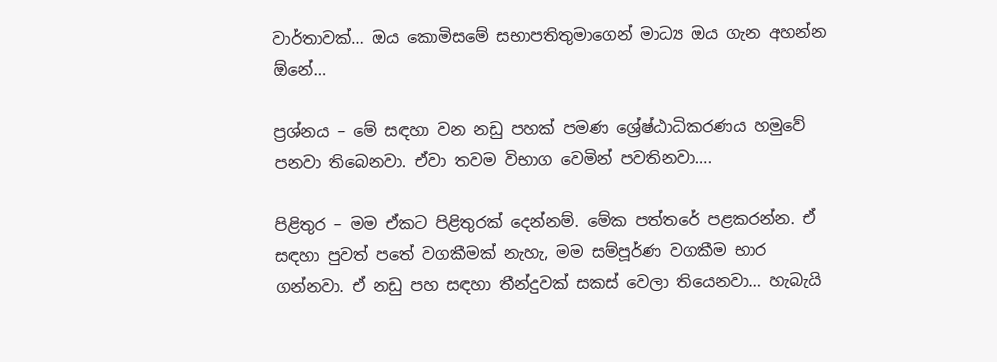වාර්තාවක්‌… ඔය කොමිසමේ සභාපතිතුමාගෙන් මාධ්‍ය ඔය ගැන අහන්න ඕනේ…

ප්‍රශ්නය – මේ සඳහා වන නඩු පහක්‌ පමණ ශ්‍රේෂ්ඨාධිකරණය හමුවේ පනවා තිබෙනවා. ඒවා තවම විභාග වෙමින් පවතිනවා….

පිළිතුර – මම ඒකට පිළිතුරක්‌ දෙන්නම්. මේක පත්තරේ පළකරන්න. ඒ සඳහා පුවත් පතේ වගකීමක්‌ නැහැ, මම සම්පූර්ණ වගකීම භාර ගන්නවා. ඒ නඩු පහ සඳහා තීන්දුවක්‌ සකස්‌ වෙලා තියෙනවා… හැබැයි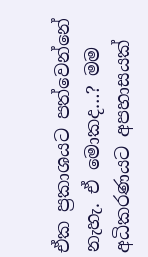ඒක ප්‍රකාශයට පත්වෙන්නේ නැහැ. ඒ මොකද…? මම අධිකරණයට අපහාසයක්‌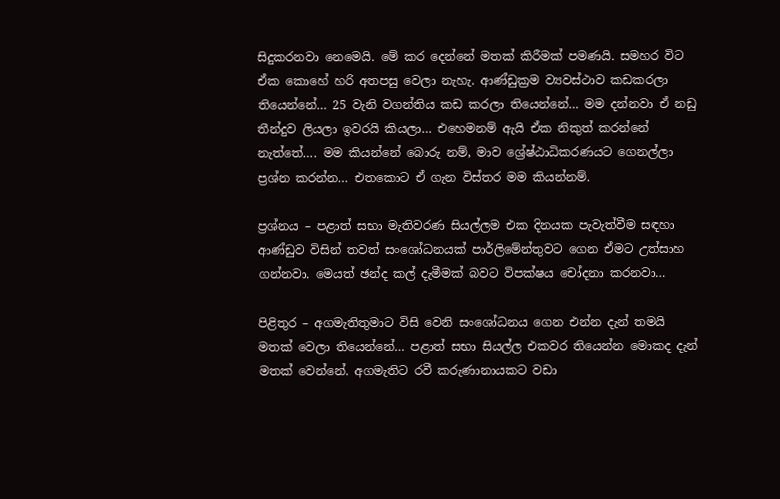සිදුකරනවා නෙමෙයි. මේ කර දෙන්නේ මතක්‌ කිරීමක්‌ පමණයි. සමහර විට ඒක කොහේ හරි අතපසු වෙලා නැහැ. ආණ්‌ඩුක්‍රම ව්‍යවස්‌ථාව කඩකරලා තියෙන්නේ… 25 වැනි වගන්තිය කඩ කරලා තියෙන්නේ… මම දන්නවා ඒ නඩු තීන්දුව ලියලා ඉවරයි කියලා… එහෙමනම් ඇයි ඒක නිකුත් කරන්නේ නැත්තේ…. මම කියන්නේ බොරු නම්, මාව ශ්‍රේෂ්ඨාධිකරණයට ගෙනල්ලා ප්‍රශ්න කරන්න… එතකොට ඒ ගැන විස්‌තර මම කියන්නම්.

ප්‍රශ්නය – පළාත් සභා මැතිවරණ සියල්ලම එක දිනයක පැවැත්වීම සඳහා ආණ්‌ඩුව විසින් තවත් සංශෝධනයක්‌ පාර්ලිමේන්තුවට ගෙන ඒමට උත්සාහ ගන්නවා. මෙයත් ඡන්ද කල් දැමීමක්‌ බවට විපක්‌ෂය චෝදනා කරනවා…

පිළිතුර – අගමැතිතුමාට විසි වෙනි සංශෝධනය ගෙන එන්න දැන් තමයි මතක්‌ වෙලා තියෙන්නේ… පළාත් සභා සියල්ල එකවර තියෙන්න මොකද දැන් මතක්‌ වෙන්නේ. අගමැතිට රවී කරුණානායකට වඩා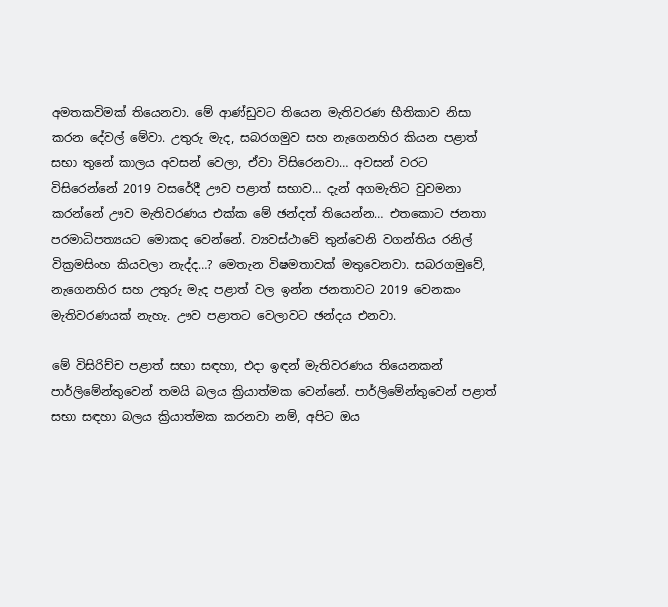අමතකවිමක්‌ තියෙනවා. මේ ආණ්‌ඩුවට තියෙන මැතිවරණ භීතිකාව නිසා කරන දේවල් මේවා. උතුරු මැද, සබරගමුව සහ නැගෙනහිර කියන පළාත් සභා තුනේ කාලය අවසන් වෙලා, ඒවා විසිරෙනවා… අවසන් වරට විසිරෙන්නේ 2019 වසරේදී ඌව පළාත් සභාව… දැන් අගමැතිට වුවමනා කරන්නේ ඌව මැතිවරණය එක්‌ක මේ ඡන්දත් තියෙන්න… එතකොට ජනතා පරමාධිපත්‍යයට මොකද වෙන්නේ. ව්‍යවස්‌ථාවේ තුන්වෙනි වගන්තිය රනිල් වික්‍රමසිංහ කියවලා නැද්ද…? මෙතැන විෂමතාවක්‌ මතුවෙනවා. සබරගමුවේ, නැගෙනහිර සහ උතුරු මැද පළාත් වල ඉන්න ජනතාවට 2019 වෙනකං මැතිවරණයක්‌ නැහැ. ඌව පළාතට වෙලාවට ඡන්දය එනවා.

මේ විසිරිච්ච පළාත් සභා සඳහා, එදා ඉඳන් මැතිවරණය තියෙනකන් පාර්ලිමේන්තුවෙන් තමයි බලය ක්‍රියාත්මක වෙන්නේ. පාර්ලිමේන්තුවෙන් පළාත් සභා සඳහා බලය ක්‍රියාත්මක කරනවා නම්, අපිට ඔය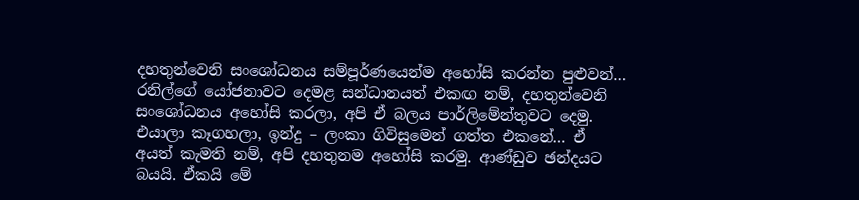දහතුන්වෙනි සංශෝධනය සම්පූර්ණයෙන්ම අහෝසි කරන්න පුළුවන්… රනිල්ගේ යෝජනාවට දෙමළ සන්ධානයත් එකඟ නම්, දහතුන්වෙනි සංශෝධනය අහෝසි කරලා, අපි ඒ බලය පාර්ලිමේන්තුවට දෙමු. එයාලා කෑගහලා, ඉන්දු – ලංකා ගිවිසුමෙන් ගත්ත එකනේ… ඒ අයත් කැමති නම්, අපි දහතුනම අහෝසි කරමු. ආණ්‌ඩුව ඡන්දයට බයයි. ඒකයි මේ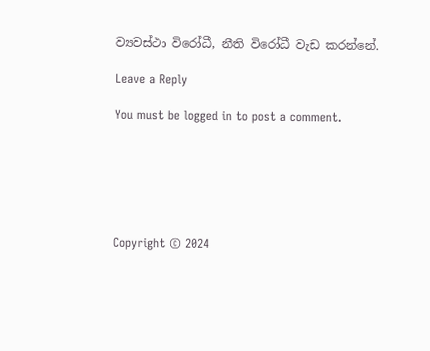ව්‍යවස්‌ථා විරෝධී, නීති විරෝධී වැඩ කරන්නේ.

Leave a Reply

You must be logged in to post a comment.






Copyright © 2024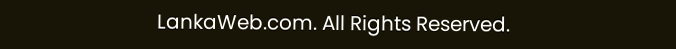LankaWeb.com. All Rights Reserved.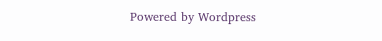Powered by Wordpress